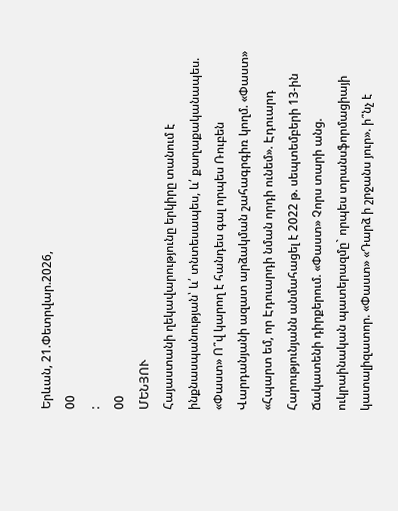Երևան, 21.Փետրվար.2026,
00
:
00
ՄԵՆՅՈՒ
Հայաստանի ղեկավարությունը երկիրը տանում է ինքնասպանության՝ և՛ տնտեսապես, և՛ քաղաքականապես. «Փաստ» Ո՞վ կարող է հանդես գալ որպես Ռուբեն Վարդանյանի ազատ արձակման շահագրգիռ կողմ. «Փաստ» «Հպարտ եմ, որ Էդուարդի նման որդի ունեմ». Էդուարդ Հարությունյանն անմահացել է 2022 թ. սեպտեմբերի 13-ին Ճակատենի դիրքերում. «Փաստ» Չորս տարի անց. ուկրաինական պատերազմը` որպես տրանսֆորմացիայի կատալիզատոր. «Փաստ» «Դարձ ի շրջանս յուր». ի՞նչ է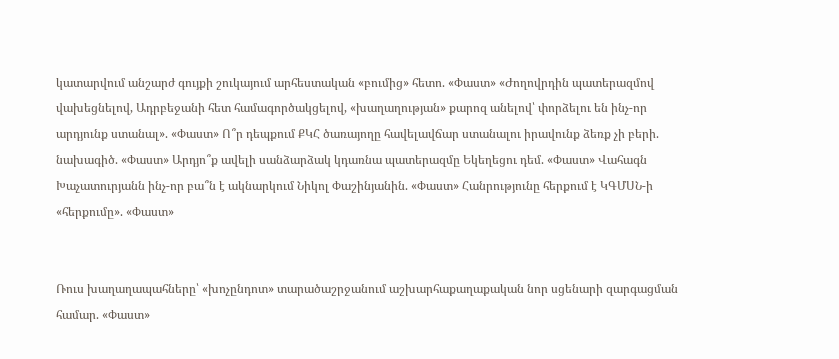կատարվում անշարժ գույքի շուկայում արհեստական «բումից» հետո. «Փաստ» «Ժողովրդին պատերազմով վախեցնելով, Ադրբեջանի հետ համագործակցելով, «խաղաղության» քարոզ անելով՝ փորձելու են ինչ-որ արդյունք ստանալ». «Փաստ» Ո՞ր դեպքում ՔԿՀ ծառայողը հավելավճար ստանալու իրավունք ձեռք չի բերի. նախագիծ. «Փաստ» Արդյո՞ք ավելի սանձարձակ կդառնա պատերազմը Եկեղեցու դեմ. «Փաստ» Վահագն Խաչատուրյանն ինչ-որ բա՞ն է ակնարկում Նիկոլ Փաշինյանին. «Փաստ» Հանրությունը հերքում է ԿԳՄՍՆ-ի «հերքումը». «Փաստ»


Ռուս խաղաղապահները՝ «խոչընդոտ» տարածաշրջանում աշխարհաքաղաքական նոր սցենարի զարգացման համար. «Փաստ»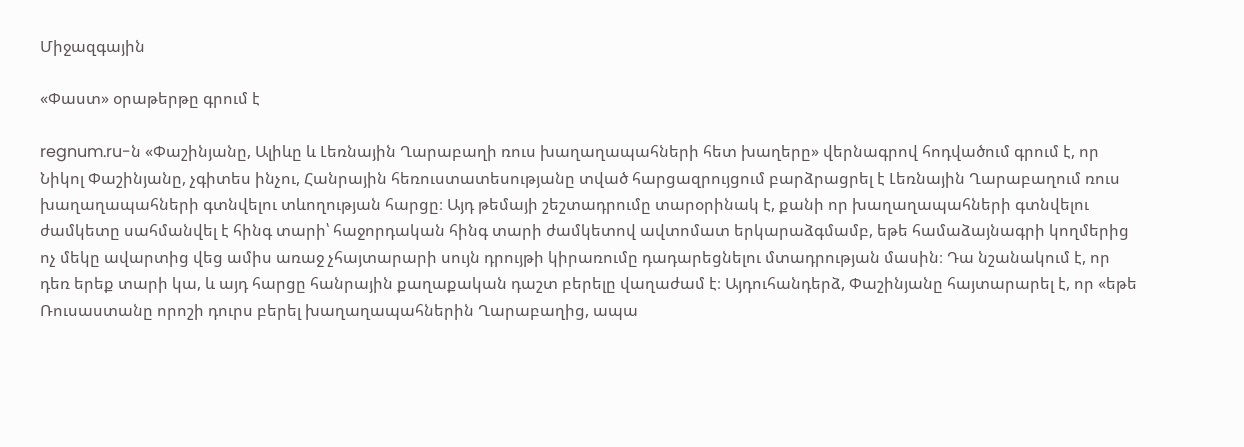Միջազգային

«Փաստ» օրաթերթը գրում է

regnum.ru-ն «Փաշինյանը, Ալիևը և Լեռնային Ղարաբաղի ռուս խաղաղապահների հետ խաղերը» վերնագրով հոդվածում գրում է, որ Նիկոլ Փաշինյանը, չգիտես ինչու, Հանրային հեռուստատեսությանը տված հարցազրույցում բարձրացրել է Լեռնային Ղարաբաղում ռուս խաղաղապահների գտնվելու տևողության հարցը։ Այդ թեմայի շեշտադրումը տարօրինակ է, քանի որ խաղաղապահների գտնվելու ժամկետը սահմանվել է հինգ տարի՝ հաջորդական հինգ տարի ժամկետով ավտոմատ երկարաձգմամբ, եթե համաձայնագրի կողմերից ոչ մեկը ավարտից վեց ամիս առաջ չհայտարարի սույն դրույթի կիրառումը դադարեցնելու մտադրության մասին։ Դա նշանակում է, որ դեռ երեք տարի կա, և այդ հարցը հանրային քաղաքական դաշտ բերելը վաղաժամ է։ Այդուհանդերձ, Փաշինյանը հայտարարել է, որ «եթե Ռուսաստանը որոշի դուրս բերել խաղաղապահներին Ղարաբաղից, ապա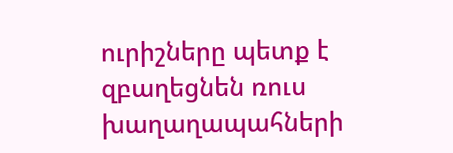ուրիշները պետք է զբաղեցնեն ռուս խաղաղապահների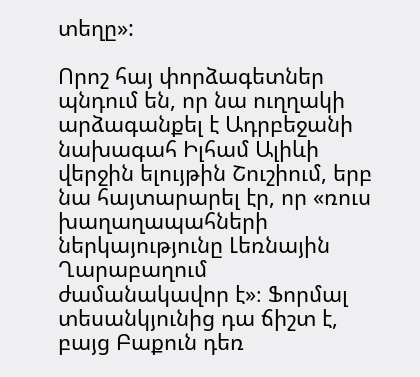տեղը»:

Որոշ հայ փորձագետներ պնդում են, որ նա ուղղակի արձագանքել է Ադրբեջանի նախագահ Իլհամ Ալիևի վերջին ելույթին Շուշիում, երբ նա հայտարարել էր, որ «ռուս խաղաղապահների ներկայությունը Լեռնային Ղարաբաղում ժամանակավոր է»։ Ֆորմալ տեսանկյունից դա ճիշտ է, բայց Բաքուն դեռ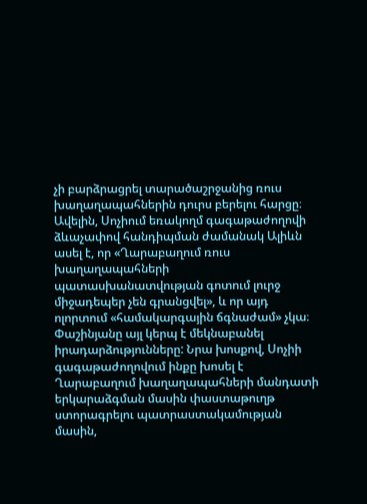չի բարձրացրել տարածաշրջանից ռուս խաղաղապահներին դուրս բերելու հարցը։ Ավելին, Սոչիում եռակողմ գագաթաժողովի ձևաչափով հանդիպման ժամանակ Ալիևն ասել է, որ «Ղարաբաղում ռուս խաղաղապահների պատասխանատվության գոտում լուրջ միջադեպեր չեն գրանցվել», և որ այդ ոլորտում «համակարգային ճգնաժամ» չկա։ Փաշինյանը այլ կերպ է մեկնաբանել իրադարձությունները: Նրա խոսքով, Սոչիի գագաթաժողովում ինքը խոսել է Ղարաբաղում խաղաղապահների մանդատի երկարաձգման մասին փաստաթուղթ ստորագրելու պատրաստակամության մասին,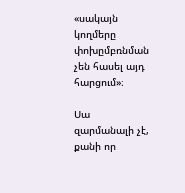«սակայն կողմերը փոխըմբռնման չեն հասել այդ հարցում»։

Սա զարմանալի չէ, քանի որ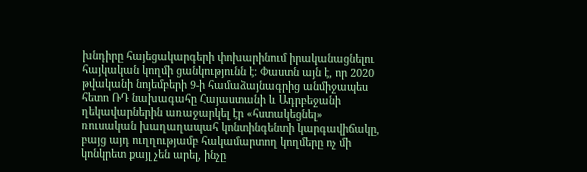խնդիրը հայեցակարգերի փոխարինում իրականացնելու հայկական կողմի ցանկությունն է։ Փաստն այն է, որ 2020 թվականի նոյեմբերի 9-ի համաձայնագրից անմիջապես հետո ՌԴ նախագահը Հայաստանի և Ադրբեջանի ղեկավարներին առաջարկել էր «հստակեցնել» ռուսական խաղաղապահ կոնտինգենտի կարգավիճակը, բայց այդ ուղղությամբ հակամարտող կողմերը ոչ մի կոնկրետ քայլ չեն արել, ինչը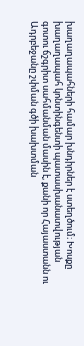խաղաղապահների համար խնդիրներ է ստեղծում։ Խոսքը խաղաղապահ կոնտինգենտի պատասխանատվության գոտու ճշգրիտ սահմանման մասին է, քանի որ Հայաստանն ու Ադրբեջանը շփման գծի խախտման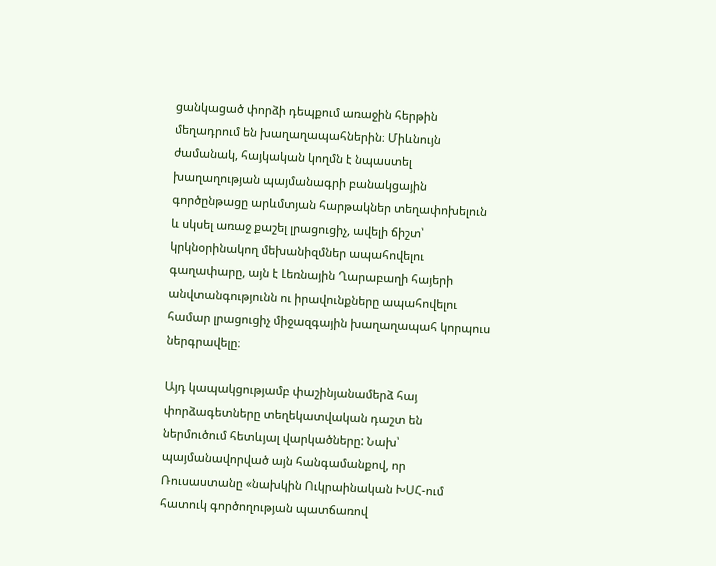ցանկացած փորձի դեպքում առաջին հերթին մեղադրում են խաղաղապահներին։ Միևնույն ժամանակ, հայկական կողմն է նպաստել խաղաղության պայմանագրի բանակցային գործընթացը արևմտյան հարթակներ տեղափոխելուն և սկսել առաջ քաշել լրացուցիչ, ավելի ճիշտ՝ կրկնօրինակող մեխանիզմներ ապահովելու գաղափարը, այն է Լեռնային Ղարաբաղի հայերի անվտանգությունն ու իրավունքները ապահովելու համար լրացուցիչ միջազգային խաղաղապահ կորպուս ներգրավելը։

Այդ կապակցությամբ փաշինյանամերձ հայ փորձագետները տեղեկատվական դաշտ են ներմուծում հետևյալ վարկածները: Նախ՝ պայմանավորված այն հանգամանքով, որ Ռուսաստանը «նախկին Ուկրաինական ԽՍՀ-ում հատուկ գործողության պատճառով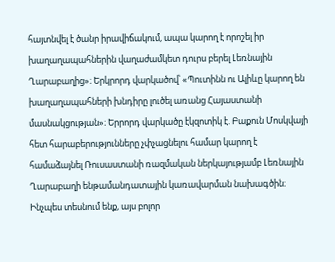հայտնվել է ծանր իրավիճակում, ապա կարող է որոշել իր խաղաղապահներին վաղաժամկետ դուրս բերել Լեռնային Ղարաբաղից»։ Երկրորդ վարկածով՝ «Պուտինն ու Ալիևը կարող են խաղաղապահների խնդիրը լուծել առանց Հայաստանի մասնակցության»։ Երրորդ վարկածը էկզոտիկ է. Բաքուն Մոսկվայի հետ հարաբերությունները չփչացնելու համար կարող է համաձայնել Ռուսաստանի ռազմական ներկայությամբ Լեռնային Ղարաբաղի ենթամանդատային կառավարման նախագծին։ Ինչպես տեսնում ենք, այս բոլոր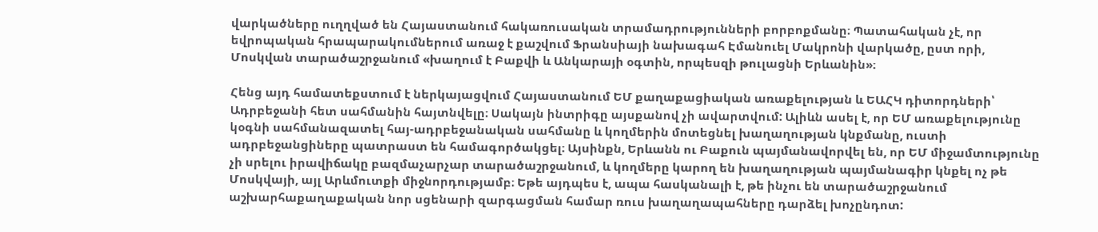վարկածները ուղղված են Հայաստանում հակառուսական տրամադրությունների բորբոքմանը։ Պատահական չէ, որ եվրոպական հրապարակումներում առաջ է քաշվում Ֆրանսիայի նախագահ Էմանուել Մակրոնի վարկածը, ըստ որի, Մոսկվան տարածաշրջանում «խաղում է Բաքվի և Անկարայի օգտին, որպեսզի թուլացնի Երևանին»։

Հենց այդ համատեքստում է ներկայացվում Հայաստանում ԵՄ քաղաքացիական առաքելության և ԵԱՀԿ դիտորդների՝ Ադրբեջանի հետ սահմանին հայտնվելը։ Սակայն ինտրիգը այսքանով չի ավարտվում: Ալիևն ասել է, որ ԵՄ առաքելությունը կօգնի սահմանազատել հայ-ադրբեջանական սահմանը և կողմերին մոտեցնել խաղաղության կնքմանը, ուստի ադրբեջանցիները պատրաստ են համագործակցել։ Այսինքն, Երևանն ու Բաքուն պայմանավորվել են, որ ԵՄ միջամտությունը չի սրելու իրավիճակը բազմաչարչար տարածաշրջանում, և կողմերը կարող են խաղաղության պայմանագիր կնքել ոչ թե Մոսկվայի, այլ Արևմուտքի միջնորդությամբ։ Եթե այդպես է, ապա հասկանալի է, թե ինչու են տարածաշրջանում աշխարհաքաղաքական նոր սցենարի զարգացման համար ռուս խաղաղապահները դարձել խոչընդոտ: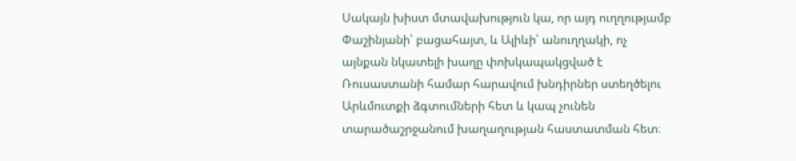Սակայն խիստ մտավախություն կա, որ այդ ուղղությամբ Փաշինյանի՝ բացահայտ, և Ալիևի՝ անուղղակի, ոչ այնքան նկատելի խաղը փոխկապակցված է Ռուսաստանի համար հարավում խնդիրներ ստեղծելու Արևմուտքի ձգտումների հետ և կապ չունեն տարածաշրջանում խաղաղության հաստատման հետ։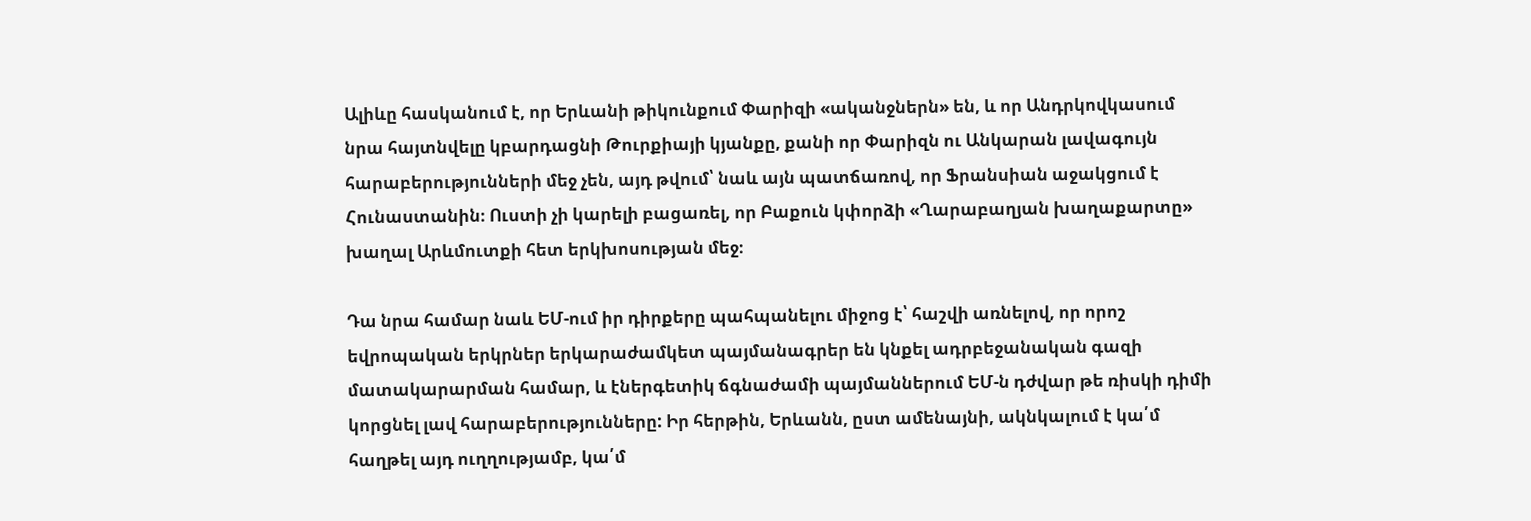Ալիևը հասկանում է, որ Երևանի թիկունքում Փարիզի «ականջներն» են, և որ Անդրկովկասում նրա հայտնվելը կբարդացնի Թուրքիայի կյանքը, քանի որ Փարիզն ու Անկարան լավագույն հարաբերությունների մեջ չեն, այդ թվում՝ նաև այն պատճառով, որ Ֆրանսիան աջակցում է Հունաստանին։ Ուստի չի կարելի բացառել, որ Բաքուն կփորձի «Ղարաբաղյան խաղաքարտը» խաղալ Արևմուտքի հետ երկխոսության մեջ։

Դա նրա համար նաև ԵՄ-ում իր դիրքերը պահպանելու միջոց է՝ հաշվի առնելով, որ որոշ եվրոպական երկրներ երկարաժամկետ պայմանագրեր են կնքել ադրբեջանական գազի մատակարարման համար, և էներգետիկ ճգնաժամի պայմաններում ԵՄ-ն դժվար թե ռիսկի դիմի կորցնել լավ հարաբերությունները: Իր հերթին, Երևանն, ըստ ամենայնի, ակնկալում է կա՛մ հաղթել այդ ուղղությամբ, կա՛մ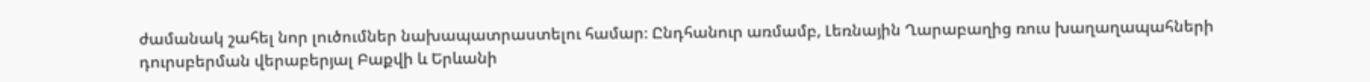ժամանակ շահել նոր լուծումներ նախապատրաստելու համար։ Ընդհանուր առմամբ, Լեռնային Ղարաբաղից ռուս խաղաղապահների դուրսբերման վերաբերյալ Բաքվի և Երևանի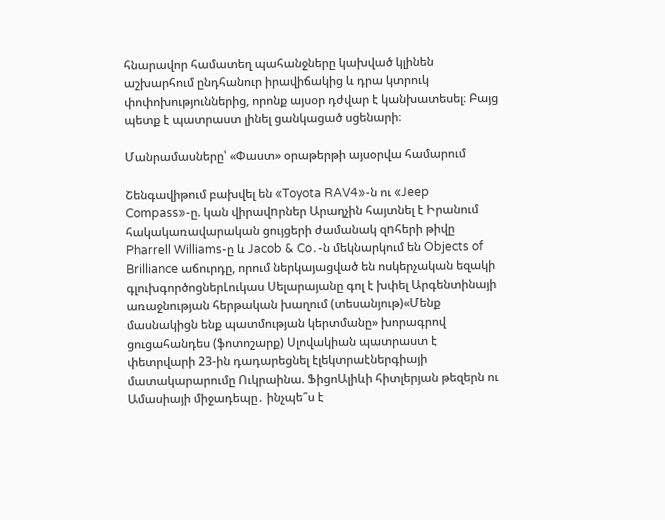հնարավոր համատեղ պահանջները կախված կլինեն աշխարհում ընդհանուր իրավիճակից և դրա կտրուկ փոփոխություններից, որոնք այսօր դժվար է կանխատեսել։ Բայց պետք է պատրաստ լինել ցանկացած սցենարի։

Մանրամասները՝ «Փաստ» օրաթերթի այսօրվա համարում

Շենգավիթում բախվել են «Toyota RAV4»-ն ու «Jeep Compass»-ը. կան վիրավnրներ Արաղչին հայտնել է Իրանում հակակառավարական ցույցերի ժամանակ զnհերի թիվը Pharrell Williams-ը և Jacob & Co․-ն մեկնարկում են Objects of Brilliance աճուրդը, որում ներկայացված են ոսկերչական եզակի գլուխգործոցներԼուկաս Սելարայանը գոլ է խփել Արգենտինայի առաջնության հերթական խաղում (տեսանյութ)«Մենք մասնակիցն ենք պատմության կերտմանը» խորագրով ցուցահանդես (ֆոտոշարք) Սլովակիան պատրաստ է փետրվարի 23-ին դադարեցնել էլեկտրաէներգիայի մատակարարումը Ուկրաինա. ՖիցոԱլիևի հիտլերյան թեզերն ու Ամասիայի միջադեպը․ ինչպե՞ս է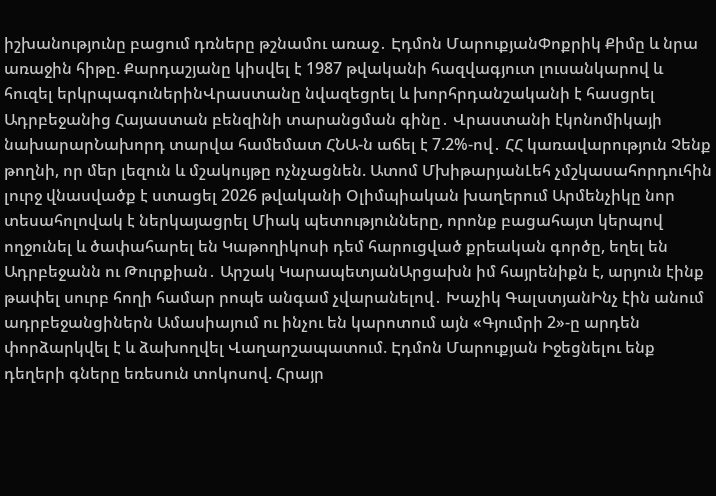իշխանությունը բացում դռները թշնամու առաջ․ Էդմոն ՄարուքյանՓոքրիկ Քիմը և նրա առաջին հիթը. Քարդաշյանը կիսվել է 1987 թվականի հազվագյուտ լուսանկարով և հուզել երկրպագուներինՎրաստանը նվազեցրել և խորհրդանշականի է հասցրել Ադրբեջանից Հայաստան բենզինի տարանցման գինը․ Վրաստանի էկոնոմիկայի նախարարՆախորդ տարվա համեմատ ՀՆԱ-ն աճել է 7.2%-ով․ ՀՀ կառավարություն Չենք թողնի, որ մեր լեզուն և մշակույթը ոչնչացնեն. Ատոմ ՄխիթարյանԼեհ չմշկասահորդուհին լուրջ վնասվածք է ստացել 2026 թվականի Օլիմպիական խաղերում Արմենչիկը նոր տեսահոլովակ է ներկայացրել Միակ պետությունները, որոնք բացահայտ կերպով ողջունել և ծափահարել են Կաթողիկոսի դեմ հարուցված քրեական գործը, եղել են Ադրբեջանն ու Թուրքիան․ Արշակ ԿարապետյանԱրցախն իմ հայրենիքն է, արյուն էինք թափել սուրբ հողի համար րոպե անգամ չվարանելով․ Խաչիկ ԳալստյանԻնչ էին անում ադրբեջանցիներն Ամասիայում ու ինչու են կարոտում այն «Գյումրի 2»-ը արդեն փորձարկվել է և ձախողվել Վաղարշապատում. Էդմոն Մարուքյան Իջեցնելու ենք դեղերի գները եռեսուն տոկոսով. Հրայր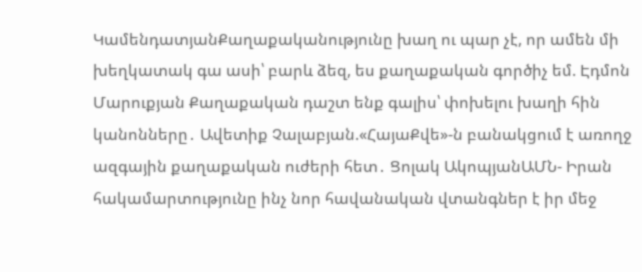ԿամենդատյանՔաղաքականությունը խաղ ու պար չէ, որ ամեն մի խեղկատակ գա ասի՝ բարև ձեզ, ես քաղաքական գործիչ եմ. Էդմոն Մարուքյան Քաղաքական դաշտ ենք գալիս՝ փոխելու խաղի հին կանոնները․ Ավետիք Չալաբյան.«ՀայաՔվե»-ն բանակցում է առողջ ազգային քաղաքական ուժերի հետ․ Ցոլակ ԱկոպյանԱՄՆ- Իրան հակամարտությունը ինչ նոր հավանական վտանգներ է իր մեջ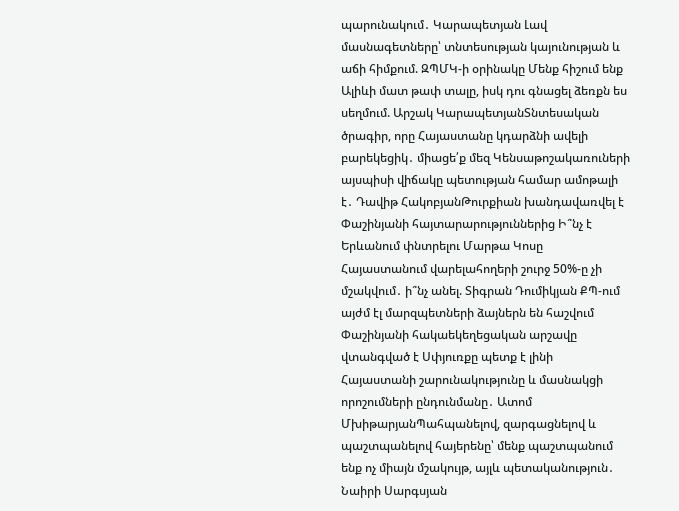պարունակում․ Կարապետյան Լավ մասնագետները՝ տնտեսության կայունության և աճի հիմքում. ԶՊՄԿ-ի օրինակը Մենք հիշում ենք Ալիևի մատ թափ տալը, իսկ դու գնացել ձեռքն ես սեղմում. Արշակ ԿարապետյանՏնտեսական ծրագիր, որը Հայաստանը կդարձնի ավելի բարեկեցիկ․ միացե՛ք մեզ Կենսաթոշակառուների այսպիսի վիճակը պետության համար ամոթալի է․ Դավիթ ՀակոբյանԹուրքիան խանդավառվել է Փաշինյանի հայտարարություններից Ի՞նչ է Երևանում փնտրելու Մարթա Կոսը Հայաստանում վարելահողերի շուրջ 50%-ը չի մշակվում․ ի՞նչ անել. Տիգրան Դումիկյան ՔՊ-ում այժմ էլ մարզպետների ձայներն են հաշվում Փաշինյանի հակաեկեղեցական արշավը վտանգված է Սփյուռքը պետք է լինի Հայաստանի շարունակությունը և մասնակցի որոշումների ընդունմանը․ Ատոմ ՄխիթարյանՊահպանելով, զարգացնելով և պաշտպանելով հայերենը՝ մենք պաշտպանում ենք ոչ միայն մշակույթ, այլև պետականություն․ Նաիրի Սարգսյան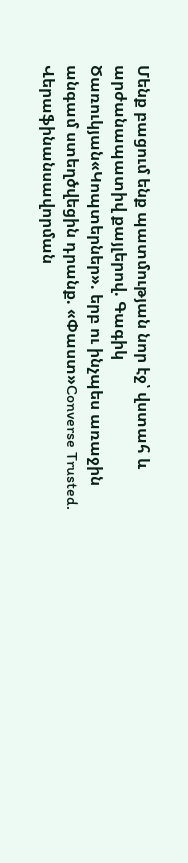Մենք բացում ենք պատմության նոր էջ՝ վստահ և արժանապատիվ քայլերով. Գագիկ Ծառուկյան«Կոպտերներ». երբ ու ինչպես առաջին անգամ ստեղծվեցին դրանք. «Փաստ»Converse Trusted. Վերաֆինանսավորման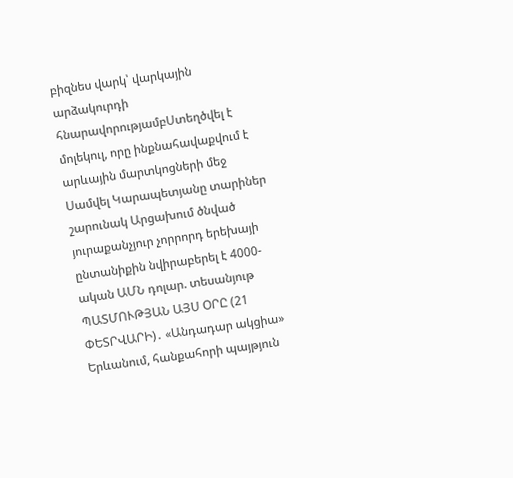բիզնես վարկ՝ վարկային արձակուրդի հնարավորությամբՍտեղծվել է մոլեկուլ, որը ինքնահավաքվում է արևային մարտկոցների մեջ Սամվել Կարապետյանը տարիներ շարունակ Արցախում ծնված յուրաքանչյուր չորրորդ երեխայի ընտանիքին նվիրաբերել է 4000- ական ԱՄՆ դոլար. տեսանյութ ՊԱՏՄՈՒԹՅԱՆ ԱՅՍ ՕՐԸ (21 ՓԵՏՐՎԱՐԻ)․ «Անդադար ակցիա» Երևանում, հանքահորի պայթյուն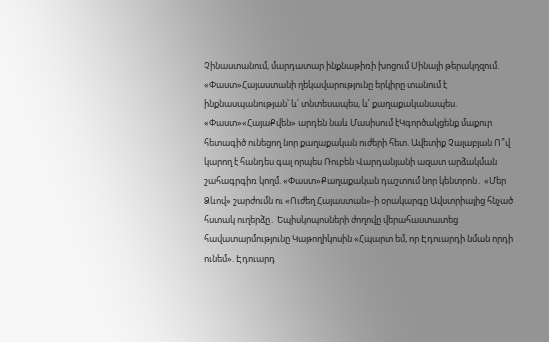Չինաստանում, մարդատար ինքնաթիռի խոցում Սինայի թերակղզում. «Փաստ»Հայաստանի ղեկավարությունը երկիրը տանում է ինքնասպանության՝ և՛ տնտեսապես, և՛ քաղաքականապես. «Փաստ»«ՀայաՔվեն» արդեն նաև Մասիսում էԿգործակցենք մաքուր հետագիծ ունեցող նոր քաղաքական ուժերի հետ. Ավետիք Չալաբյան Ո՞վ կարող է հանդես գալ որպես Ռուբեն Վարդանյանի ազատ արձակման շահագրգիռ կողմ. «Փաստ»Քաղաքական դաշտում նոր կենտրոն․ «Մեր Ձևով» շարժումն ու «Ուժեղ Հայաստան»-ի օրակարգը Ավստրիայից հնչած հստակ ուղերձը․ Եպիսկոպոսների ժողովը վերահաստատեց հավատարմությունը Կաթողիկոսին «Հպարտ եմ, որ Էդուարդի նման որդի ունեմ». Էդուարդ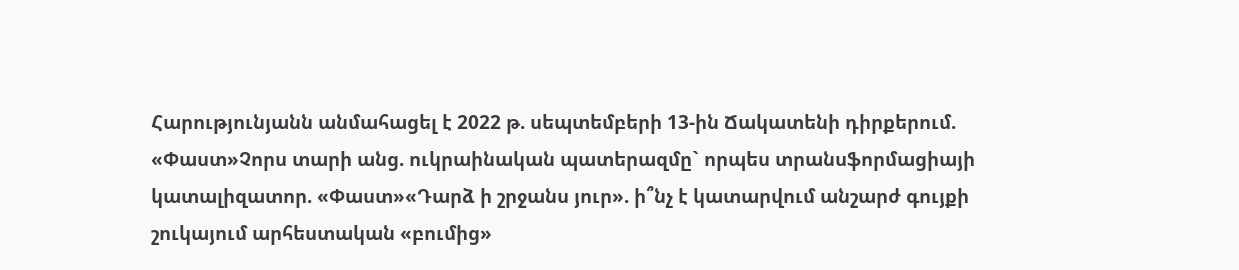Հարությունյանն անմահացել է 2022 թ. սեպտեմբերի 13-ին Ճակատենի դիրքերում. «Փաստ»Չորս տարի անց. ուկրաինական պատերազմը` որպես տրանսֆորմացիայի կատալիզատոր. «Փաստ»«Դարձ ի շրջանս յուր». ի՞նչ է կատարվում անշարժ գույքի շուկայում արհեստական «բումից»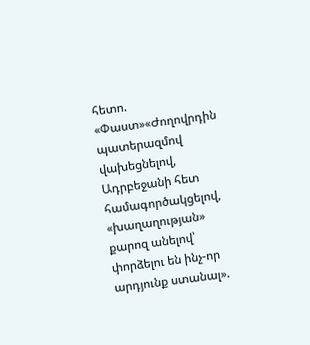հետո. «Փաստ»«Ժողովրդին պատերազմով վախեցնելով, Ադրբեջանի հետ համագործակցելով, «խաղաղության» քարոզ անելով՝ փորձելու են ինչ-որ արդյունք ստանալ».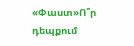«Փաստ»Ո՞ր դեպքում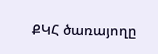ՔԿՀ ծառայողը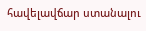հավելավճար ստանալու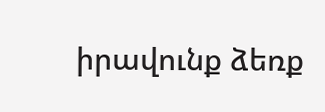իրավունք ձեռք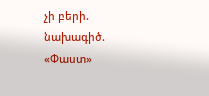չի բերի. նախագիծ. «Փաստ»